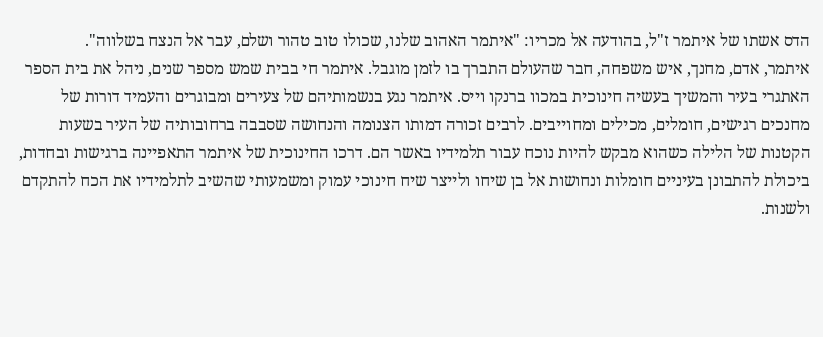הדס אשתו של איתמר ז"ל, בהודעה אל מכריו: "איתמר האהוב שלנו, שכולו טוב טהור ושלם, עבר אל הנצח בשלווה".
איתמר, אדם, מחנך, איש משפחה, חבר שהעולם התברך בו לזמן מוגבל. איתמר חי בבית שמש מספר שנים, ניהל את בית הספר האתגרי בעיר והמשיך בעשיה חינוכית במכוו ברנקו וייס. איתמר נגע בנשמותיהם של צעירים ומבוגרים והעמיד דורות של מחנכים רגישים, חומלים, מכילים ומחוייבים. לרבים זכורה דמותו הצנומה והנחושה שסבבה ברחובותיה של העיר בשעות הקטנות של הלילה כשהוא מבקש להיות נוכח עבור תלמידיו באשר הם. דרכו החינוכית של איתמר התאפיינה ברגישות ובחדות, ביכולת להתבונן בעיניים חומלות ונחושות אל בן שיחו ולייצר שיח חינוכי עמוק ומשמעותי שהשיב לתלמידיו את הכח להתקדם ולשנות.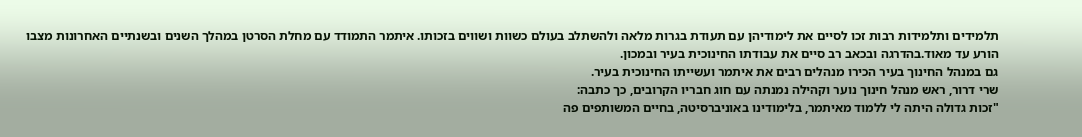תלמידים ותלמידות רבות זכו לסיים את לימודיהן עם תעודת בגרות מלאה ולהשתלב בעולם כשוות ושווים בזכותו. איתמר התמודד עם מחלת הסרטן במהלך השנים ובשנתיים האחרונות מצבו הורע עד מאוד.בהדרגה ובכאב רב סיים את עבודתו החינוכית בעיר ובמכון.
גם במנהל החינוך בעיר הכירו מנהלים רבים את איתמר ועשייתו החינוכית בעיר.
שרי דרור, ראש מנהל חינוך נוער וקהילה נמנתה עם חוג חבריו הקרובים, כך כתבה:
"זכות גדולה היתה לי ללמוד מאיתמר, בלימודינו באוניברסיטה, בחיים המשותפים פה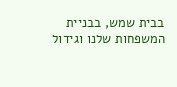בבית שמש, בבניית המשפחות שלנו וגידול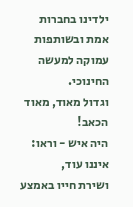ילדינו בחברות אמת ובשותפות עמוקה למעשה החינוכי.
וגדול מאוד, מאוד הכאב!
היה איש - וראו: איננו עוד,
ושירת חייו באמצע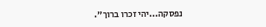נפסקה...יהי זכרו ברוך".